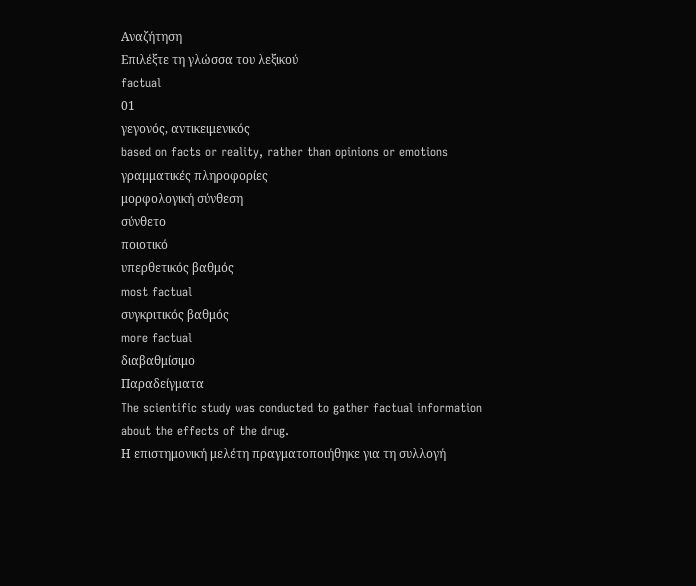Αναζήτηση
Επιλέξτε τη γλώσσα του λεξικού
factual
01
γεγονός, αντικειμενικός
based on facts or reality, rather than opinions or emotions
γραμματικές πληροφορίες
μορφολογική σύνθεση
σύνθετο
ποιοτικό
υπερθετικός βαθμός
most factual
συγκριτικός βαθμός
more factual
διαβαθμίσιμο
Παραδείγματα
The scientific study was conducted to gather factual information about the effects of the drug.
Η επιστημονική μελέτη πραγματοποιήθηκε για τη συλλογή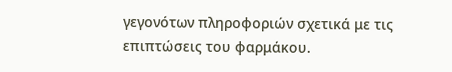γεγονότων πληροφοριών σχετικά με τις επιπτώσεις του φαρμάκου.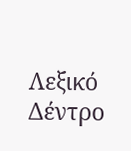Λεξικό Δέντρο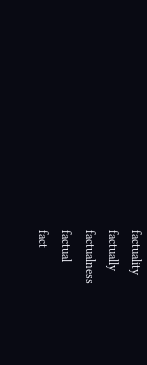factuality
factually
factualness
factual
fact